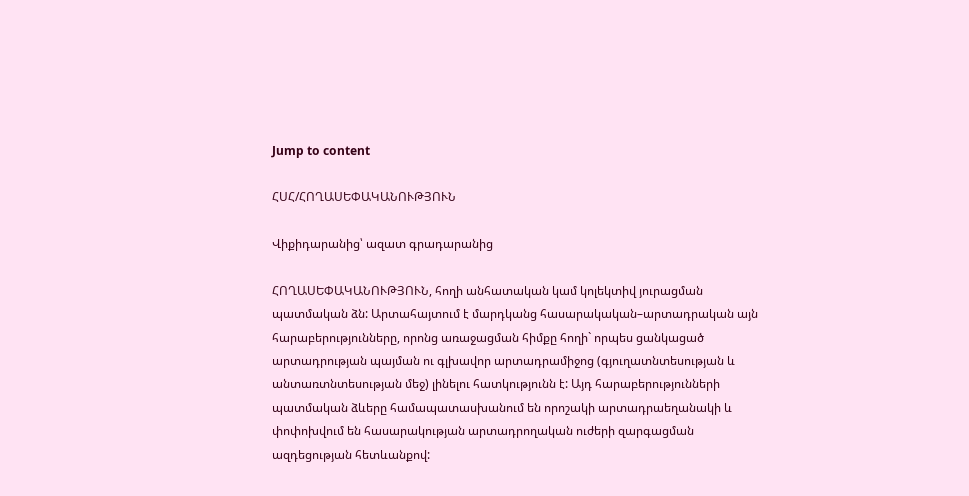Jump to content

ՀՍՀ/ՀՈՂԱՍԵՓԱԿԱՆՈՒԹՅՈՒՆ

Վիքիդարանից՝ ազատ գրադարանից

ՀՈՂԱՍԵՓԱԿԱՆՈՒԹՅՈՒՆ, հողի անհատական կամ կոլեկտիվ յուրացման պատմական ձն: Արտահայտում է մարդկանց հասարակական–արտադրական այն հարաբերությունները, որոնց առաջացման հիմքը հողի` որպես ցանկացած արտադրության պայման ու գլխավոր արտադրամիջոց (գյուղատնտեսության և անտառտնտեսության մեջ) լինելու հատկությունն է: Այդ հարաբերությունների պատմական ձևերը համապատասխանում են որոշակի արտադրաեղանակի և փոփոխվում են հասարակության արտադրողական ուժերի զարգացման ազդեցության հետևանքով: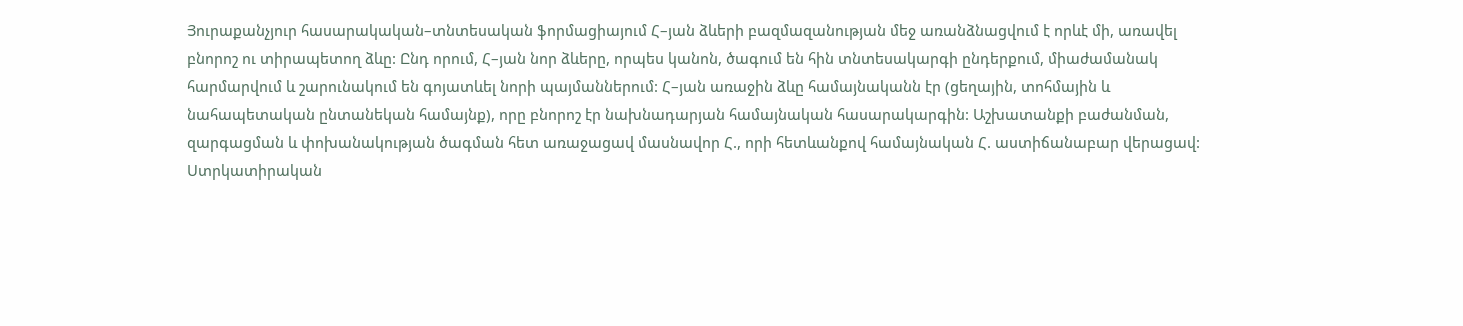Յուրաքանչյուր հասարակական–տնտեսական ֆորմացիայում Հ–յան ձևերի բազմազանության մեջ առանձնացվում է որևէ մի, առավել բնորոշ ու տիրապետող ձևը: Ընդ որում, Հ–յան նոր ձևերը, որպես կանոն, ծագում են հին տնտեսակարգի ընդերքում, միաժամանակ հարմարվում և շարունակում են գոյատևել նորի պայմաններում: Հ–յան առաջին ձևը համայնականն էր (ցեղային, տոհմային և նահապետական ընտանեկան համայնք), որը բնորոշ էր նախնադարյան համայնական հասարակարգին: Աշխատանքի բաժանման, զարգացման և փոխանակության ծագման հետ առաջացավ մասնավոր Հ., որի հետևանքով համայնական Հ. աստիճանաբար վերացավ: Ստրկատիրական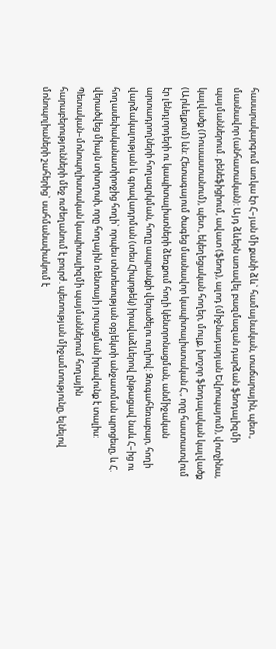հասարակարգում առկա էր Հ–յան մի քանի ձև` համայնական, տաճարային, պետ., մասնավոր (անհատական): Այդ ձևերն առավել բազմազան դարձան ֆեոդալիզմի պայմաններում. բենեֆիցիում, ավատ (ֆեոդ), ալոդ (միջնադարյան Եվրոպայում), վոտչինա, կալվածք (Ռուսաստանում), պետ., եկեղեցական հողեր, մուլք, խոշոր ֆեոդալական կալվածք (Արևելքում) ևն: Հետագայում ծագեց մասնավոր կապիտալիստական Հ., որը հաստատվում էր լենդլորդերի ու կապիտալիստների ձեռքում հողի կենտրոնացման, անմիջական արտադրողների հողազրկման, հողը ապրանքի վերածելու ուղիով: Զուգահեռաբար, հողի վարձակալության և գրավադրման (տես Հիպոթեկ) իրավաձևերով ընթացավ նաև Հ–ից ու հողասեփականատիրոջից հողի` որպես տնտեսության օբյեկտի անջատման պրոցեսը, և Հ. վերածվեց միայն տիտղոսի, որը հողային ռենտայի յուրացման իրավունք է տալիս: Պետական–մոնոպոլիստական կապիտալիզմի պայմաններում հողային հարաբերությունների մեջ ուժեղանում է բուրժ. պետության միջամտությունը, ելնելով մոնոպոլիաների շահերից` սահմանափակում է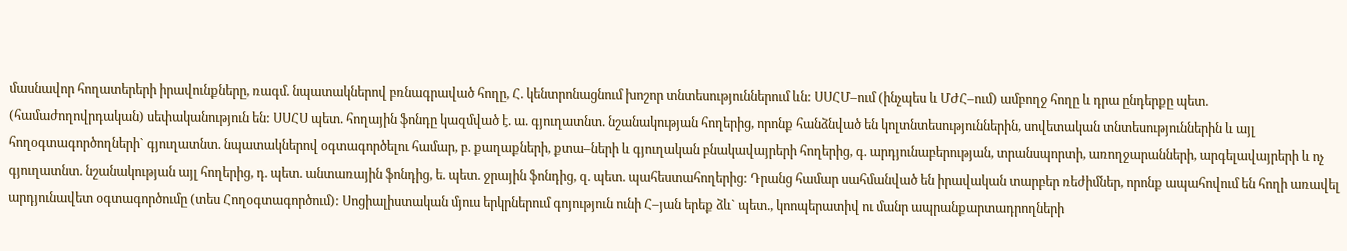մասնավոր հողատերերի իրավունքները, ռագմ. նպատակներով բռնագրաված հողը, Հ. կենտրոնացնում խոշոր տնտեսություններում ևն: ՍՍՀՄ–ում (ինչպես և ՄԺՀ–ում) ամբողջ հողը և դրա ընդերքը պետ. (համաժողովրդական) սեփականություն են: ՍՍՀՍ պետ. հողային ֆոնդը կազմված է. ա. գյուղատնտ. նշանակության հողերից, որոնք հանձնված են կոլտնտեսություններին, սովետական տնտեսություններին և այլ հողօգտագործողների` գյուղատնտ. նպատակներով օգտագործելու համար, բ. քաղաքների, քտա–ների և գյուղական բնակավայրերի հողերից, գ. արդյունաբերության, տրանսպորտի, առողջարանների, արգելավայրերի և ոչ գյուղատնտ. նշանակության այլ հողերից, դ. պետ. անտառային ֆոնդից, ե. պետ. ջրային ֆոնդից, զ. պետ. պահեստահողերից: Դրանց համար սահմանված են իրավական տարբեր ռեժիմներ, որոնք ապահովում են հողի առավել արդյունավետ օգտագործումը (տես Հողօգտագործում): Սոցիալիստական մյուս երկրներում գոյություն ունի Հ–յան երեք ձև` պետ., կոոպերատիվ ու մանր ապրանքարտադրողների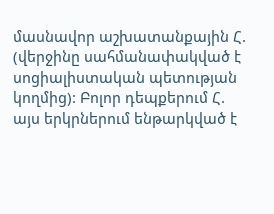մասնավոր աշխատանքային Հ. (վերջինը սահմանափակված է սոցիալիստական պետության կողմից): Բոլոր դեպքերում Հ. այս երկրներում ենթարկված է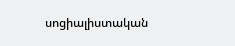սոցիալիստական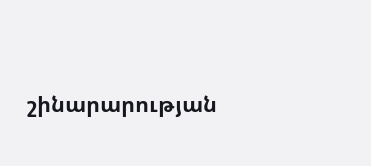շինարարության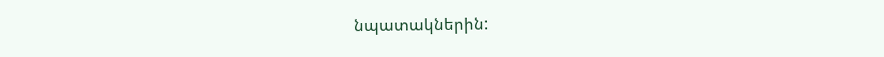նպատակներին: